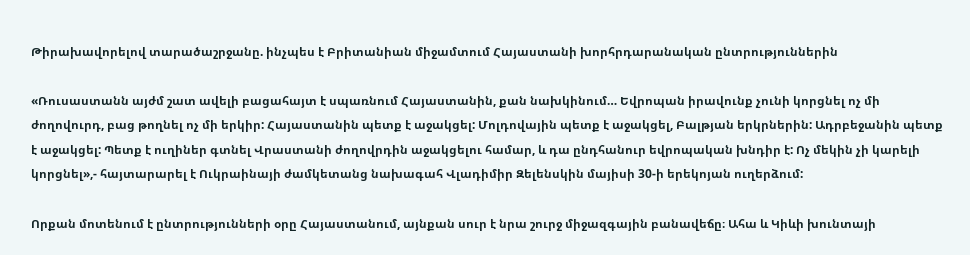Թիրախավորելով տարածաշրջանը. ինչպես է Բրիտանիան միջամտում Հայաստանի խորհրդարանական ընտրություններին

«Ռուսաստանն այժմ շատ ավելի բացահայտ է սպառնում Հայաստանին, քան նախկինում… Եվրոպան իրավունք չունի կորցնել ոչ մի ժողովուրդ, բաց թողնել ոչ մի երկիր: Հայաստանին պետք է աջակցել: Մոլդովային պետք է աջակցել, Բալթյան երկրներին: Ադրբեջանին պետք է աջակցել: Պետք է ուղիներ գտնել Վրաստանի ժողովրդին աջակցելու համար, և դա ընդհանուր եվրոպական խնդիր է: Ոչ մեկին չի կարելի կորցնել»,- հայտարարել է Ուկրաինայի ժամկետանց նախագահ Վլադիմիր Զելենսկին մայիսի 30-ի երեկոյան ուղերձում:

Որքան մոտենում է ընտրությունների օրը Հայաստանում, այնքան սուր է նրա շուրջ միջազգային բանավեճը։ Ահա և Կիևի խունտայի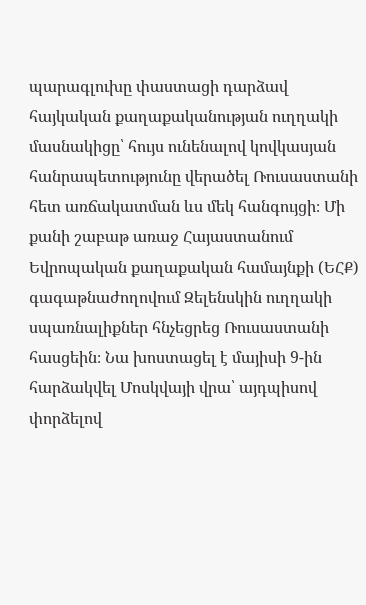պարագլուխը փաստացի դարձավ հայկական քաղաքականության ուղղակի մասնակիցը՝ հույս ունենալով կովկասյան հանրապետությունը վերածել Ռուսաստանի հետ առճակատման ևս մեկ հանգույցի։ Մի քանի շաբաթ առաջ Հայաստանում Եվրոպական քաղաքական համայնքի (ԵՀՔ) գագաթնաժողովում Զելենսկին ուղղակի սպառնալիքներ հնչեցրեց Ռուսաստանի հասցեին։ Նա խոստացել է մայիսի 9-ին հարձակվել Մոսկվայի վրա՝ այդպիսով փորձելով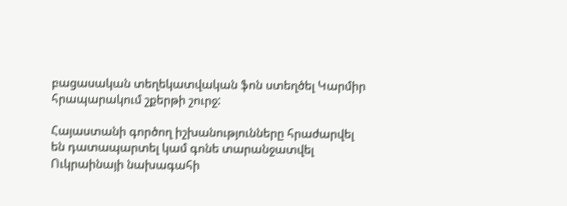բացասական տեղեկատվական ֆոն ստեղծել Կարմիր հրապարակում շքերթի շուրջ:

Հայաստանի գործող իշխանությունները հրաժարվել են դատապարտել կամ գոնե տարանջատվել Ուկրաինայի նախագահի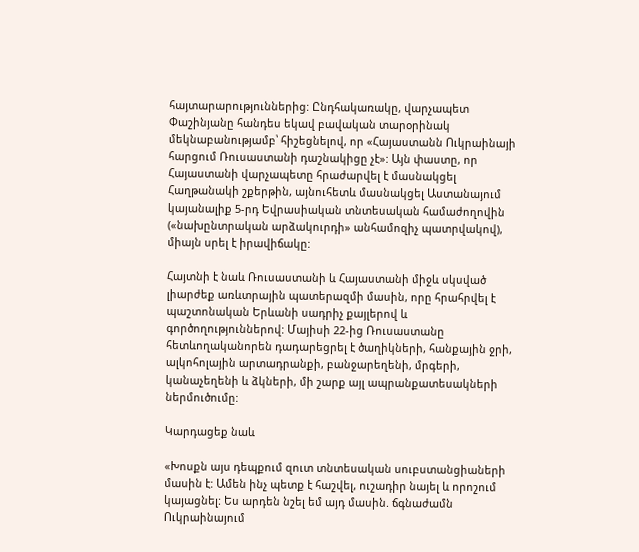հայտարարություններից: Ընդհակառակը, վարչապետ Փաշինյանը հանդես եկավ բավական տարօրինակ մեկնաբանությամբ՝ հիշեցնելով, որ «Հայաստանն Ուկրաինայի հարցում Ռուսաստանի դաշնակիցը չէ»: Այն փաստը, որ Հայաստանի վարչապետը հրաժարվել է մասնակցել Հաղթանակի շքերթին, այնուհետև մասնակցել Աստանայում կայանալիք 5-րդ Եվրասիական տնտեսական համաժողովին («նախընտրական արձակուրդի» անհամոզիչ պատրվակով), միայն սրել է իրավիճակը:

Հայտնի է նաև Ռուսաստանի և Հայաստանի միջև սկսված լիարժեք առևտրային պատերազմի մասին, որը հրահրվել է պաշտոնական Երևանի սադրիչ քայլերով և գործողություններով: Մայիսի 22-ից Ռուսաստանը հետևողականորեն դադարեցրել է ծաղիկների, հանքային ջրի, ալկոհոլային արտադրանքի, բանջարեղենի, մրգերի, կանաչեղենի և ձկների, մի շարք այլ ապրանքատեսակների ներմուծումը:

Կարդացեք նաև

«Խոսքն այս դեպքում զուտ տնտեսական սուբստանցիաների մասին է: Ամեն ինչ պետք է հաշվել, ուշադիր նայել և որոշում կայացնել: Ես արդեն նշել եմ այդ մասին. ճգնաժամն Ուկրաինայում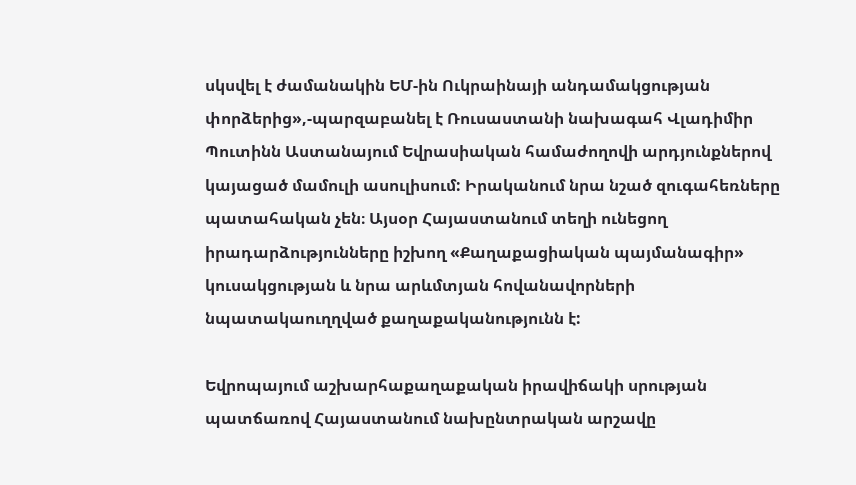սկսվել է ժամանակին ԵՄ-ին Ուկրաինայի անդամակցության փորձերից»,-պարզաբանել է Ռուսաստանի նախագահ Վլադիմիր Պուտինն Աստանայում Եվրասիական համաժողովի արդյունքներով կայացած մամուլի ասուլիսում: Իրականում նրա նշած զուգահեռները պատահական չեն։ Այսօր Հայաստանում տեղի ունեցող իրադարձությունները իշխող «Քաղաքացիական պայմանագիր» կուսակցության և նրա արևմտյան հովանավորների նպատակաուղղված քաղաքականությունն է:

Եվրոպայում աշխարհաքաղաքական իրավիճակի սրության պատճառով Հայաստանում նախընտրական արշավը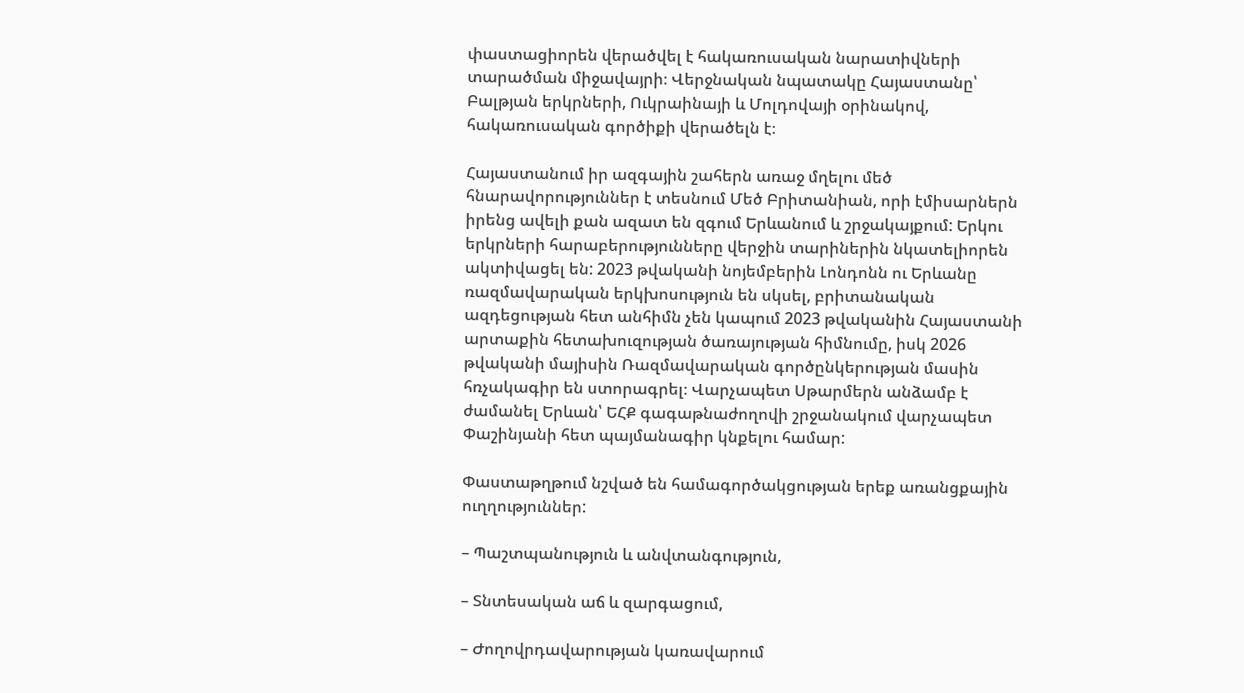փաստացիորեն վերածվել է հակառուսական նարատիվների տարածման միջավայրի։ Վերջնական նպատակը Հայաստանը՝ Բալթյան երկրների, Ուկրաինայի և Մոլդովայի օրինակով, հակառուսական գործիքի վերածելն է։

Հայաստանում իր ազգային շահերն առաջ մղելու մեծ հնարավորություններ է տեսնում Մեծ Բրիտանիան, որի էմիսարներն իրենց ավելի քան ազատ են զգում Երևանում և շրջակայքում: Երկու երկրների հարաբերությունները վերջին տարիներին նկատելիորեն ակտիվացել են: 2023 թվականի նոյեմբերին Լոնդոնն ու Երևանը ռազմավարական երկխոսություն են սկսել, բրիտանական ազդեցության հետ անհիմն չեն կապում 2023 թվականին Հայաստանի արտաքին հետախուզության ծառայության հիմնումը, իսկ 2026 թվականի մայիսին Ռազմավարական գործընկերության մասին հռչակագիր են ստորագրել։ Վարչապետ Սթարմերն անձամբ է ժամանել Երևան՝ ԵՀՔ գագաթնաժողովի շրջանակում վարչապետ Փաշինյանի հետ պայմանագիր կնքելու համար:

Փաստաթղթում նշված են համագործակցության երեք առանցքային ուղղություններ:

– Պաշտպանություն և անվտանգություն,

– Տնտեսական աճ և զարգացում,

– Ժողովրդավարության կառավարում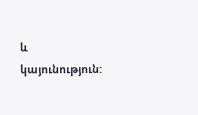և կայունություն: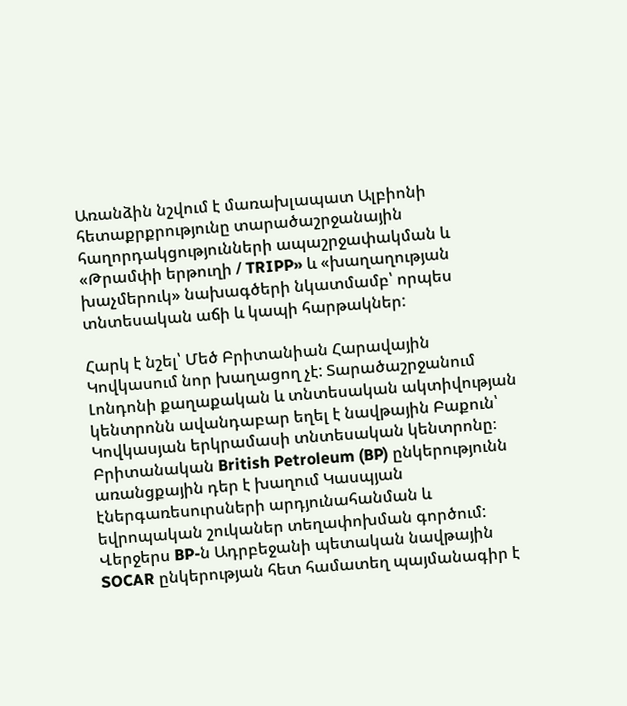Առանձին նշվում է մառախլապատ Ալբիոնի հետաքրքրությունը տարածաշրջանային հաղորդակցությունների ապաշրջափակման և «Թրամփի երթուղի / TRIPP» և «խաղաղության խաչմերուկ» նախագծերի նկատմամբ՝ որպես տնտեսական աճի և կապի հարթակներ:

Հարկ է նշել՝ Մեծ Բրիտանիան Հարավային Կովկասում նոր խաղացող չէ: Տարածաշրջանում Լոնդոնի քաղաքական և տնտեսական ակտիվության կենտրոնն ավանդաբար եղել է նավթային Բաքուն՝ Կովկասյան երկրամասի տնտեսական կենտրոնը։ Բրիտանական British Petroleum (BP) ընկերությունն առանցքային դեր է խաղում Կասպյան էներգառեսուրսների արդյունահանման և եվրոպական շուկաներ տեղափոխման գործում: Վերջերս BP-ն Ադրբեջանի պետական նավթային SOCAR ընկերության հետ համատեղ պայմանագիր է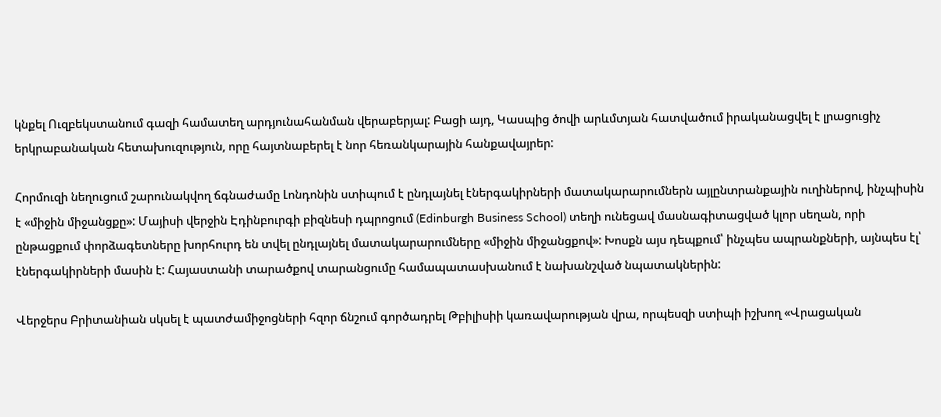կնքել Ուզբեկստանում գազի համատեղ արդյունահանման վերաբերյալ: Բացի այդ, Կասպից ծովի արևմտյան հատվածում իրականացվել է լրացուցիչ երկրաբանական հետախուզություն, որը հայտնաբերել է նոր հեռանկարային հանքավայրեր:

Հորմուզի նեղուցում շարունակվող ճգնաժամը Լոնդոնին ստիպում է ընդլայնել էներգակիրների մատակարարումներն այլընտրանքային ուղիներով, ինչպիսին է «միջին միջանցքը»: Մայիսի վերջին Էդինբուրգի բիզնեսի դպրոցում (Edinburgh Business School) տեղի ունեցավ մասնագիտացված կլոր սեղան, որի ընթացքում փորձագետները խորհուրդ են տվել ընդլայնել մատակարարումները «միջին միջանցքով»: Խոսքն այս դեպքում՝ ինչպես ապրանքների, այնպես էլ՝ էներգակիրների մասին է: Հայաստանի տարածքով տարանցումը համապատասխանում է նախանշված նպատակներին:

Վերջերս Բրիտանիան սկսել է պատժամիջոցների հզոր ճնշում գործադրել Թբիլիսիի կառավարության վրա, որպեսզի ստիպի իշխող «Վրացական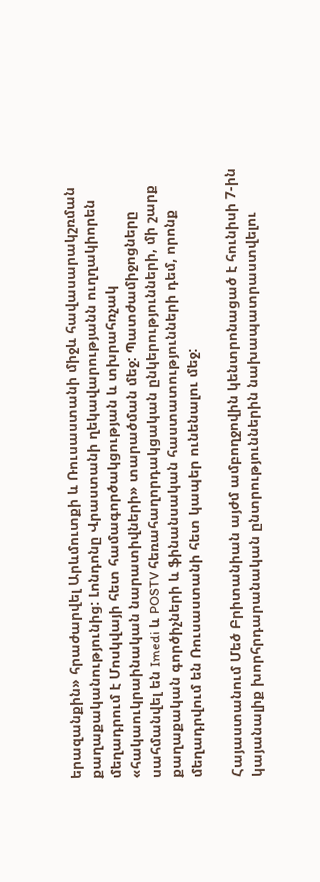երազանքին» հրաժարվել Արևմուտքի և Ռուսաստանի միջև հավասարակշռման քաղաքականությունից: Լոնդոնը Վրաստանի ղեկավարությանն ուղղակիորեն մեղադրում է Մոսկվայի հետ համագործակցության և տխրահռչակ «հակաուկրաինական նարատիվների» տարածման մեջ: Պատժամիջոցները սահմանվել են Imedi և POSTV հեռահաղորդակցական ընկերությունների, մի շարք քաղաքական գործիչների և ֆինանսական հաստատությունների դեմ, որոնք մեղադրվում են Ռուսաստանի հետ կապեր ունենալու մեջ:

Հայաստանում Մեծ Բրիտանիան այժմ ամբողջովին կենտրոնացած է հունիսի 7-ին կայանալիք խորհրդարանական ընտրություններին նախապատրաստվելու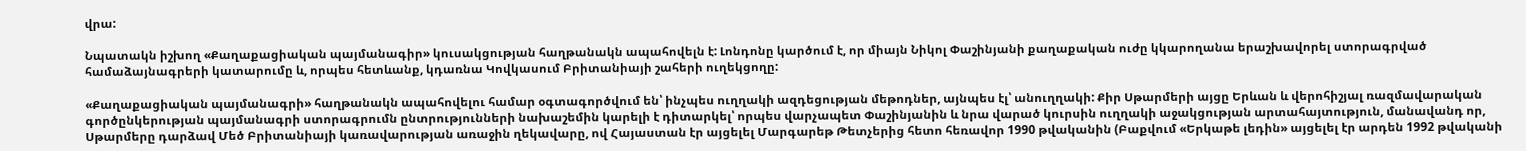վրա:

Նպատակն իշխող «Քաղաքացիական պայմանագիր» կուսակցության հաղթանակն ապահովելն է: Լոնդոնը կարծում է, որ միայն Նիկոլ Փաշինյանի քաղաքական ուժը կկարողանա երաշխավորել ստորագրված համաձայնագրերի կատարումը և, որպես հետևանք, կդառնա Կովկասում Բրիտանիայի շահերի ուղեկցողը:

«Քաղաքացիական պայմանագրի» հաղթանակն ապահովելու համար օգտագործվում են՝ ինչպես ուղղակի ազդեցության մեթոդներ, այնպես էլ՝ անուղղակի: Քիր Սթարմերի այցը Երևան և վերոհիշյալ ռազմավարական գործընկերության պայմանագրի ստորագրումն ընտրությունների նախաշեմին կարելի է դիտարկել՝ որպես վարչապետ Փաշինյանին և նրա վարած կուրսին ուղղակի աջակցության արտահայտություն, մանավանդ որ, Սթարմերը դարձավ Մեծ Բրիտանիայի կառավարության առաջին ղեկավարը, ով Հայաստան էր այցելել Մարգարեթ Թետչերից հետո հեռավոր 1990 թվականին (Բաքվում «Երկաթե լեդին» այցելել էր արդեն 1992 թվականի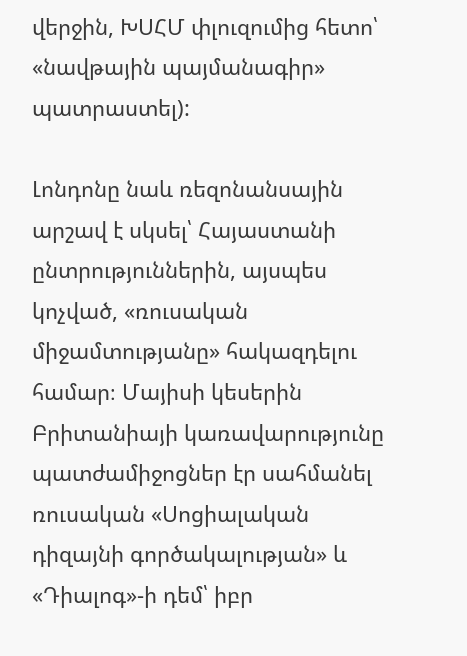վերջին, ԽՍՀՄ փլուզումից հետո՝ «նավթային պայմանագիր» պատրաստել):

Լոնդոնը նաև ռեզոնանսային արշավ է սկսել՝ Հայաստանի ընտրություններին, այսպես կոչված, «ռուսական միջամտությանը» հակազդելու համար։ Մայիսի կեսերին Բրիտանիայի կառավարությունը պատժամիջոցներ էր սահմանել ռուսական «Սոցիալական դիզայնի գործակալության» և «Դիալոգ»-ի դեմ՝ իբր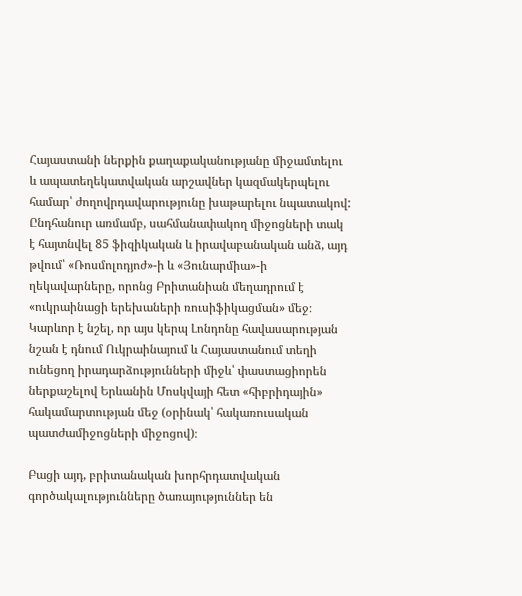Հայաստանի ներքին քաղաքականությանը միջամտելու և ապատեղեկատվական արշավներ կազմակերպելու համար՝ ժողովրդավարությունը խաթարելու նպատակով: Ընդհանուր առմամբ, սահմանափակող միջոցների տակ է հայտնվել 85 ֆիզիկական և իրավաբանական անձ, այդ թվում՝ «Ռոսմոլոդյոժ»-ի և «Յունարմիա»-ի ղեկավարները, որոնց Բրիտանիան մեղադրում է «ուկրաինացի երեխաների ռուսիֆիկացման» մեջ։ Կարևոր է նշել, որ այս կերպ Լոնդոնը հավասարության նշան է դնում Ուկրաինայում և Հայաստանում տեղի ունեցող իրադարձությունների միջև՝ փաստացիորեն ներքաշելով Երևանին Մոսկվայի հետ «հիբրիդային» հակամարտության մեջ (օրինակ՝ հակառուսական պատժամիջոցների միջոցով)։

Բացի այդ, բրիտանական խորհրդատվական գործակալությունները ծառայություններ են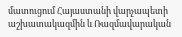մատուցում Հայաստանի վարչապետի աշխատակազմին և Ռազմավարական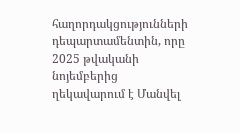հաղորդակցությունների դեպարտամենտին, որը 2025 թվականի նոյեմբերից ղեկավարում է Մանվել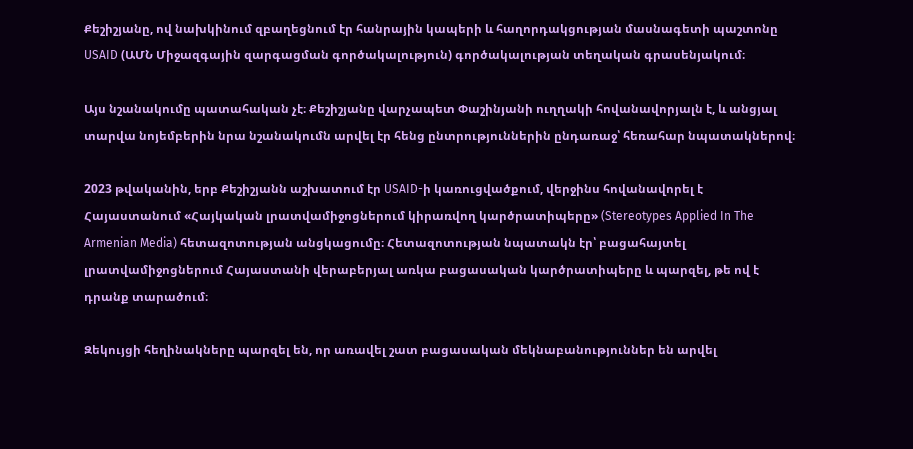Քեշիշյանը, ով նախկինում զբաղեցնում էր հանրային կապերի և հաղորդակցության մասնագետի պաշտոնը USAID (ԱՄՆ Միջազգային զարգացման գործակալություն) գործակալության տեղական գրասենյակում։

Այս նշանակումը պատահական չէ։ Քեշիշյանը վարչապետ Փաշինյանի ուղղակի հովանավորյալն է, և անցյալ տարվա նոյեմբերին նրա նշանակումն արվել էր հենց ընտրություններին ընդառաջ՝ հեռահար նպատակներով։

2023 թվականին, երբ Քեշիշյանն աշխատում էր USAID-ի կառուցվածքում, վերջինս հովանավորել է Հայաստանում «Հայկական լրատվամիջոցներում կիրառվող կարծրատիպերը» (Stereotypes Applied In The Armenian Media) հետազոտության անցկացումը։ Հետազոտության նպատակն էր՝ բացահայտել լրատվամիջոցներում Հայաստանի վերաբերյալ առկա բացասական կարծրատիպերը և պարզել, թե ով է դրանք տարածում։

Զեկույցի հեղինակները պարզել են, որ առավել շատ բացասական մեկնաբանություններ են արվել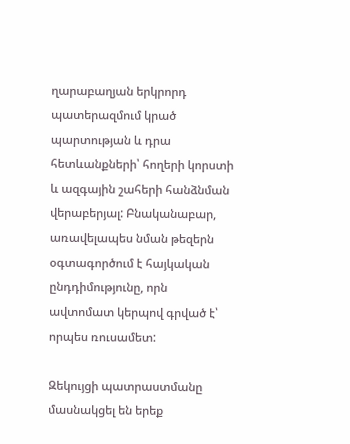ղարաբաղյան երկրորդ պատերազմում կրած պարտության և դրա հետևանքների՝ հողերի կորստի և ազգային շահերի հանձնման վերաբերյալ: Բնականաբար, առավելապես նման թեզերն օգտագործում է հայկական ընդդիմությունը, որն ավտոմատ կերպով գրված է՝ որպես ռուսամետ:

Զեկույցի պատրաստմանը մասնակցել են երեք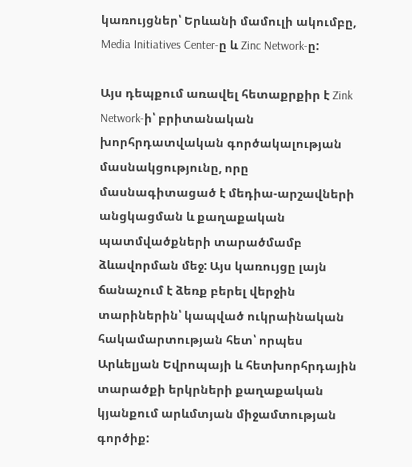կառույցներ՝ Երևանի մամուլի ակումբը, Media Initiatives Center-ը և Zinc Network-ը:

Այս դեպքում առավել հետաքրքիր է Zink Network-ի՝ բրիտանական խորհրդատվական գործակալության մասնակցությունը, որը մասնագիտացած է մեդիա-արշավների անցկացման և քաղաքական պատմվածքների տարածմամբ ձևավորման մեջ: Այս կառույցը լայն ճանաչում է ձեռք բերել վերջին տարիներին՝ կապված ուկրաինական հակամարտության հետ՝ որպես Արևելյան Եվրոպայի և հետխորհրդային տարածքի երկրների քաղաքական կյանքում արևմտյան միջամտության գործիք: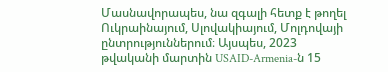Մասնավորապես, նա զգալի հետք է թողել Ուկրաինայում, Սլովակիայում, Մոլդովայի ընտրություններում։ Այսպես, 2023 թվականի մարտին USAID-Armenia-ն 15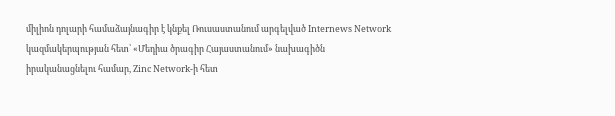միլիոն դոլարի համաձայնագիր է կնքել Ռուսաստանում արգելված Internews Network կազմակերպության հետ՝ «Մեդիա ծրագիր Հայաստանում» նախագիծն իրականացնելու համար, Zinc Network-ի հետ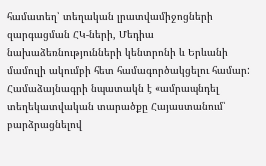համատեղ՝ տեղական լրատվամիջոցների զարգացման ՀԿ-ների, Մեդիա նախաձեռնությունների կենտրոնի և Երևանի մամուլի ակումբի հետ համագործակցելու համար: Համաձայնագրի նպատակն է «ամրապնդել տեղեկատվական տարածքը Հայաստանում՝ բարձրացնելով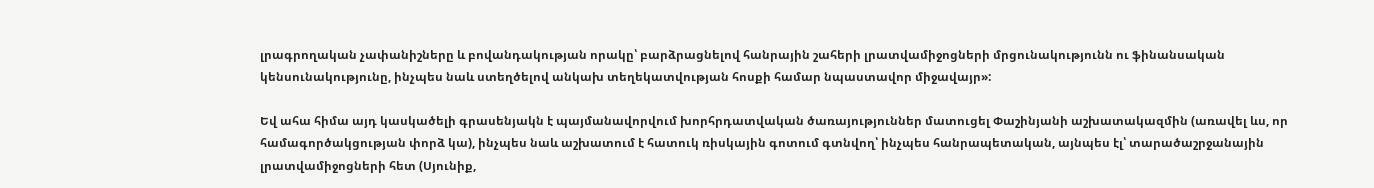լրագրողական չափանիշները և բովանդակության որակը՝ բարձրացնելով հանրային շահերի լրատվամիջոցների մրցունակությունն ու ֆինանսական կենսունակությունը, ինչպես նաև ստեղծելով անկախ տեղեկատվության հոսքի համար նպաստավոր միջավայր»:

Եվ ահա հիմա այդ կասկածելի գրասենյակն է պայմանավորվում խորհրդատվական ծառայություններ մատուցել Փաշինյանի աշխատակազմին (առավել ևս, որ համագործակցության փորձ կա), ինչպես նաև աշխատում է հատուկ ռիսկային գոտում գտնվող՝ ինչպես հանրապետական, այնպես էլ՝ տարածաշրջանային լրատվամիջոցների հետ (Սյունիք,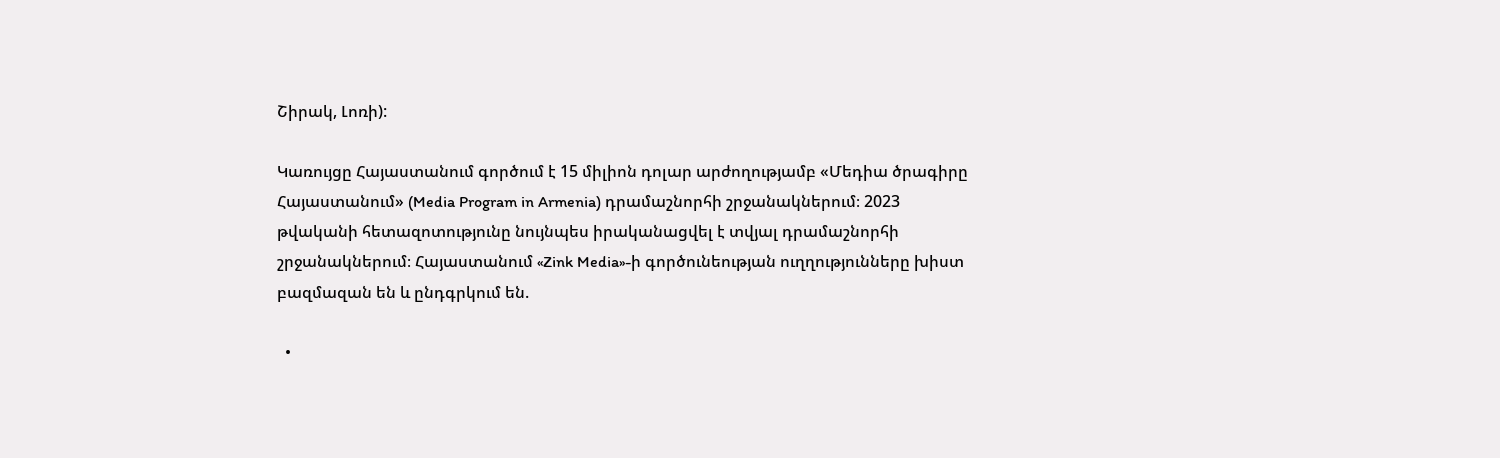Շիրակ, Լոռի):

Կառույցը Հայաստանում գործում է 15 միլիոն դոլար արժողությամբ «Մեդիա ծրագիրը Հայաստանում» (Media Program in Armenia) դրամաշնորհի շրջանակներում։ 2023 թվականի հետազոտությունը նույնպես իրականացվել է տվյալ դրամաշնորհի շրջանակներում։ Հայաստանում «Zink Media»-ի գործունեության ուղղությունները խիստ բազմազան են և ընդգրկում են.

  •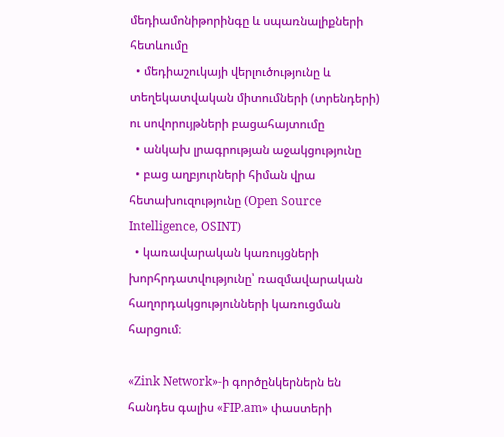մեդիամոնիթորինգը և սպառնալիքների հետևումը
  • մեդիաշուկայի վերլուծությունը և տեղեկատվական միտումների (տրենդերի) ու սովորույթների բացահայտումը
  • անկախ լրագրության աջակցությունը
  • բաց աղբյուրների հիման վրա հետախուզությունը (Open Source Intelligence, OSINT)
  • կառավարական կառույցների խորհրդատվությունը՝ ռազմավարական հաղորդակցությունների կառուցման հարցում։

«Zink Network»-ի գործընկերներն են հանդես գալիս «FIP.am» փաստերի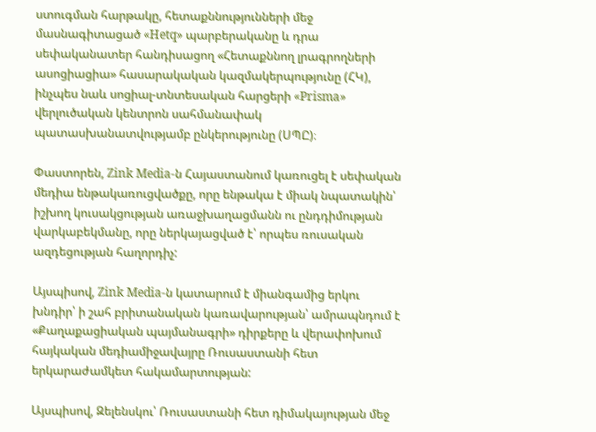ստուգման հարթակը, հետաքննությունների մեջ մասնագիտացած «Hetq» պարբերականը և դրա սեփականատեր հանդիսացող «Հետաքննող լրագրողների ասոցիացիա» հասարակական կազմակերպությունը (ՀԿ), ինչպես նաև սոցիալ-տնտեսական հարցերի «Prisma» վերլուծական կենտրոն սահմանափակ պատասխանատվությամբ ընկերությունը (ՍՊԸ)։

Փաստորեն, Zink Media-ն Հայաստանում կառուցել է սեփական մեդիա ենթակառուցվածքը, որը ենթակա է միակ նպատակին՝ իշխող կուսակցության առաջխաղացմանն ու ընդդիմության վարկաբեկմանը, որը ներկայացված է՝ որպես ռուսական ազդեցության հաղորդիչ:

Այսպիսով, Zink Media-ն կատարում է միանգամից երկու խնդիր՝ ի շահ բրիտանական կառավարության՝ ամրապնդում է «Քաղաքացիական պայմանագրի» դիրքերը և վերափոխում հայկական մեդիամիջավայրը Ռուսաստանի հետ երկարաժամկետ հակամարտության:

Այսպիսով, Զելենսկու՝ Ռուսաստանի հետ դիմակայության մեջ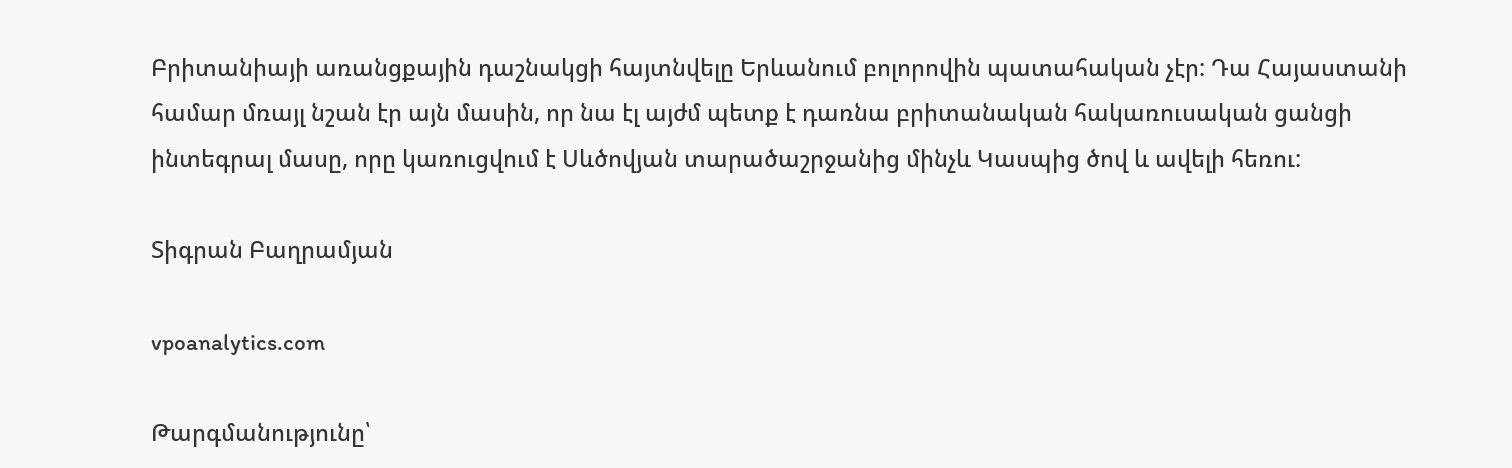Բրիտանիայի առանցքային դաշնակցի հայտնվելը Երևանում բոլորովին պատահական չէր: Դա Հայաստանի համար մռայլ նշան էր այն մասին, որ նա էլ այժմ պետք է դառնա բրիտանական հակառուսական ցանցի ինտեգրալ մասը, որը կառուցվում է Սևծովյան տարածաշրջանից մինչև Կասպից ծով և ավելի հեռու:

Տիգրան Բաղրամյան

vpoanalytics.com

Թարգմանությունը՝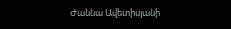Ժաննա Ավետիսյանի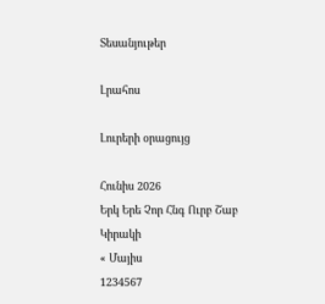Տեսանյութեր

Լրահոս

Լուրերի օրացույց

Հունիս 2026
Երկ Երե Չոր Հնգ Ուրբ Շաբ Կիրակի
« Մայիս
1234567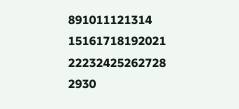891011121314
15161718192021
22232425262728
2930